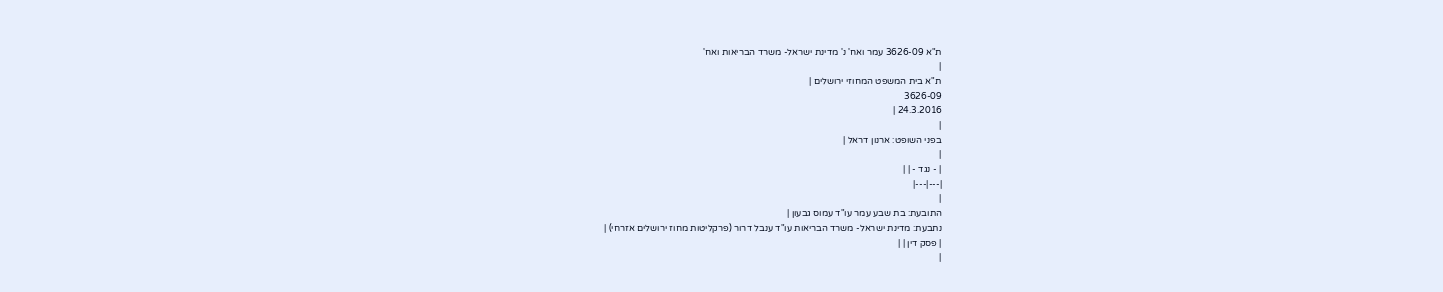ת"א 3626-09 עמר ואח' נ' מדינת ישראל- משרד הבריאות ואח'
|
ת"א בית המשפט המחוזי ירושלים |
3626-09
24.3.2016 |
|
בפני השופט: ארנון דראל |
|
| - נגד - | |
|---|---|
|
התובעת: בת שבע עמר עו"ד עמוס גבעון |
נתבעת: מדינת ישראל- משרד הבריאות עו"ד ענבל דרור (פרקליטות מחוז ירושלים אזרחי) |
| פסק דין | |
|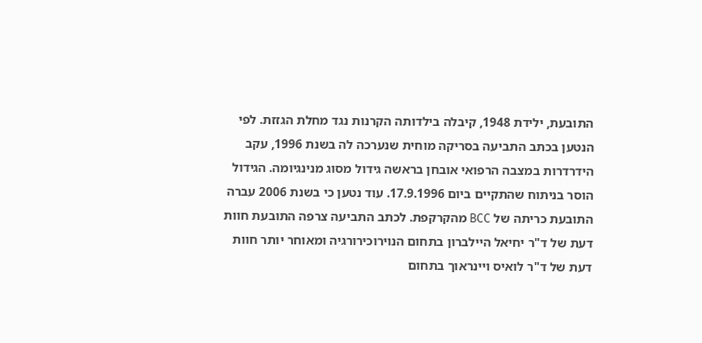התובעת, ילידת 1948, קיבלה בילדותה הקרנות נגד מחלת הגזזת. לפי הנטען בכתב התביעה בסריקה מוחית שנערכה לה בשנת 1996, עקב הידרדרות במצבה הרפואי אובחן בראשה גידול מסוג מנינגיומה. הגידול הוסר בניתוח שהתקיים ביום 17.9.1996. עוד נטען כי בשנת 2006 עברה התובעת כריתה של BCC מהקרקפת. לכתב התביעה צרפה התובעת חוות דעת של ד"ר יחיאל היילברון בתחום הנוירוכירורגיה ומאוחר יותר חוות דעת של ד"ר לואיס ויינראוך בתחום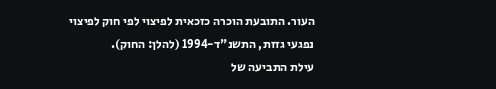העור. התובעת הוכרה כזכאית לפיצוי לפי חוק לפיצוי נפגעי גזזת, התשנ"ד-1994 (להלן: החוק).
עילת התביעה של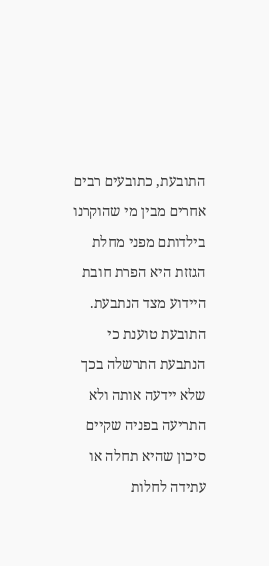התובעת, כתובעים רבים אחרים מבין מי שהוקרנו בילדותם מפני מחלת הגזזת היא הפרת חובת היידוע מצד הנתבעת. התובעת טוענת כי הנתבעת התרשלה בכך שלא יידעה אותה ולא התריעה בפניה שקיים סיכון שהיא תחלה או עתידה לחלות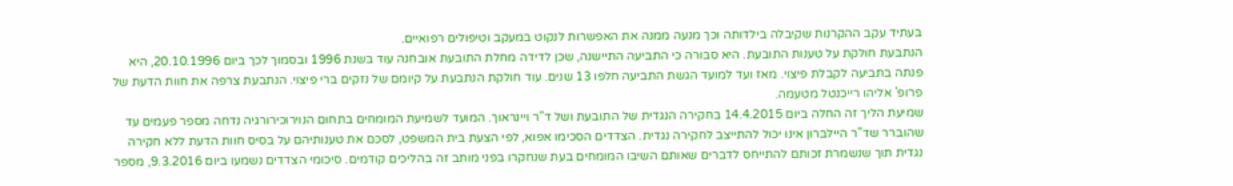בעתיד עקב ההקרנות שקיבלה בילדותה וכך מנעה ממנה את האפשרות לנקוט במעקב וטיפולים רפואיים.
הנתבעת חולקת על טענות התובעת. היא סבורה כי התביעה התיישנה, שכן לדידה מחלת התובעת אובחנה עוד בשנת 1996 ובסמוך לכך ביום 20.10.1996, היא פנתה בתביעה לקבלת פיצוי. מאז ועד למועד הגשת התביעה חלפו 13 שנים. עוד חולקת הנתבעת על קיומם של נזקים ברי פיצוי. הנתבעת צרפה את חוות הדעת של פרופ' אליהו רייכנטל מטעמה.
שמיעת הליך זה החלה ביום 14.4.2015 בחקירה הנגדית של התובעת ושל ד"ר ויינראוך. המועד לשמיעת המומחים בתחום הנוירוכירורגיה נדחה מספר פעמים עד שהוברר שד"ר היילברון אינו יכול להתייצב לחקירה נגדית. הצדדים הסכימו אפוא, לפי הצעת בית המשפט, לסכם את טענותיהם על בסיס חוות הדעת ללא חקירה נגדית תוך שנשמרת זכותם להתייחס לדברים שאותם השיבו המומחים בעת שנחקרו בפני מותב זה בהליכים קודמים. סיכומי הצדדים נשמעו ביום 9.3.2016, מספר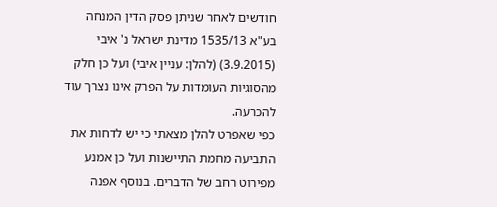חודשים לאחר שניתן פסק הדין המנחה בע"א 1535/13 מדינת ישראל נ' איבי (3.9.2015) (להלן: עניין איבי) ועל כן חלק מהסוגיות העומדות על הפרק אינו נצרך עוד להכרעה.
כפי שאפרט להלן מצאתי כי יש לדחות את התביעה מחמת התיישנות ועל כן אמנע מפירוט רחב של הדברים. בנוסף אפנה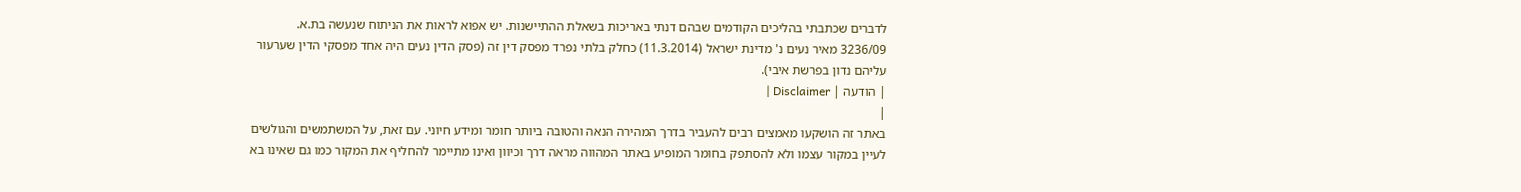לדברים שכתבתי בהליכים הקודמים שבהם דנתי באריכות בשאלת ההתיישנות. יש אפוא לראות את הניתוח שנעשה בת.א. 3236/09 מאיר נעים נ' מדינת ישראל (11.3.2014) כחלק בלתי נפרד מפסק דין זה (פסק הדין נעים היה אחד מפסקי הדין שערעור עליהם נדון בפרשת איבי).
| הודעה | Disclaimer |
|
באתר זה הושקעו מאמצים רבים להעביר בדרך המהירה הנאה והטובה ביותר חומר ומידע חיוני. עם זאת, על המשתמשים והגולשים לעיין במקור עצמו ולא להסתפק בחומר המופיע באתר המהווה מראה דרך וכיוון ואינו מתיימר להחליף את המקור כמו גם שאינו בא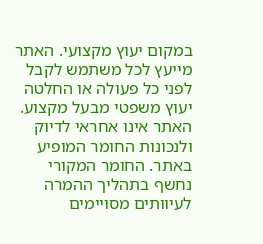במקום יעוץ מקצועי. האתר מייעץ לכל משתמש לקבל לפני כל פעולה או החלטה יעוץ משפטי מבעל מקצוע. האתר אינו אחראי לדיוק ולנכונות החומר המופיע באתר. החומר המקורי נחשף בתהליך ההמרה לעיוותים מסויימים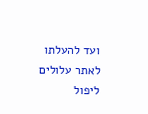ועד להעלתו לאתר עלולים ליפול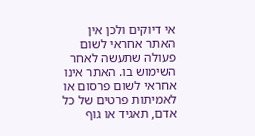אי דיוקים ולכן אין האתר אחראי לשום פעולה שתעשה לאחר השימוש בו. האתר אינו אחראי לשום פרסום או לאמיתות פרטים של כל אדם, תאגיד או גוף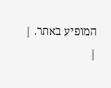המופיע באתר. |
|